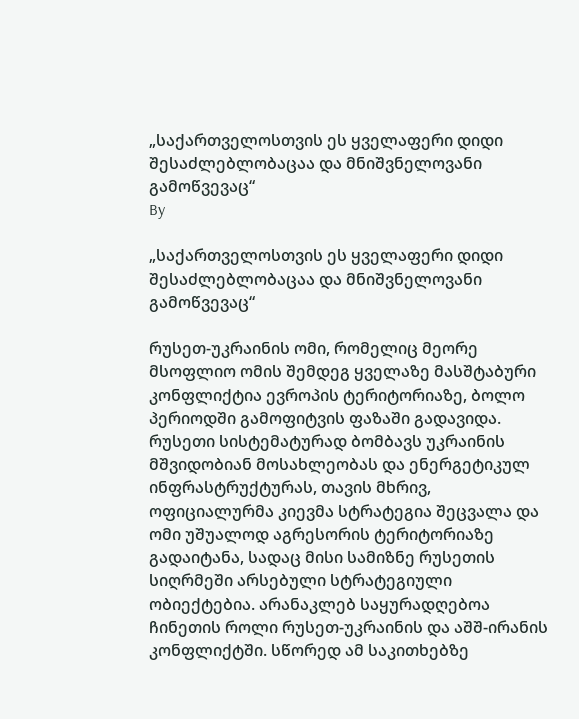„საქართველოსთვის ეს ყველაფერი დიდი შესაძლებლობაცაა და მნიშვნელოვანი გამოწვევაც“
By

„საქართველოსთვის ეს ყველაფერი დიდი შესაძლებლობაცაა და მნიშვნელოვანი გამოწვევაც“

რუსეთ-უკრაინის ომი, რომელიც მეორე მსოფლიო ომის შემდეგ ყველაზე მასშტაბური კონფლიქტია ევროპის ტერიტორიაზე, ბოლო პერიოდში გამოფიტვის ფაზაში გადავიდა. რუსეთი სისტემატურად ბომბავს უკრაინის მშვიდობიან მოსახლეობას და ენერგეტიკულ ინფრასტრუქტურას, თავის მხრივ, ოფიციალურმა კიევმა სტრატეგია შეცვალა და ომი უშუალოდ აგრესორის ტერიტორიაზე გადაიტანა, სადაც მისი სამიზნე რუსეთის სიღრმეში არსებული სტრატეგიული ობიექტებია. არანაკლებ საყურადღებოა ჩინეთის როლი რუსეთ-უკრაინის და აშშ-ირანის კონფლიქტში. სწორედ ამ საკითხებზე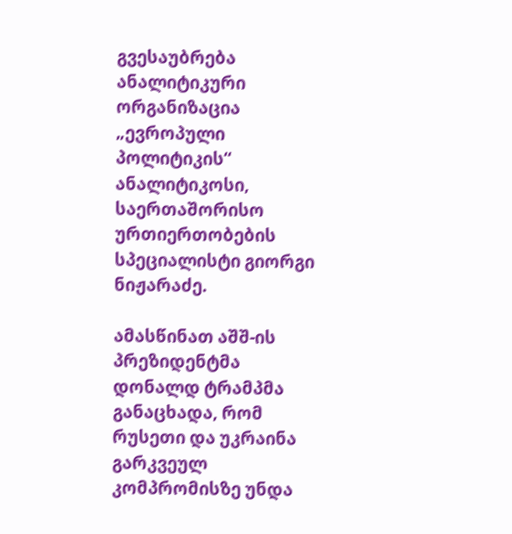გვესაუბრება ანალიტიკური ორგანიზაცია „ევროპული პოლიტიკის“ ანალიტიკოსი, საერთაშორისო ურთიერთობების სპეციალისტი გიორგი ნიჟარაძე.

ამასწინათ აშშ-ის პრეზიდენტმა დონალდ ტრამპმა განაცხადა, რომ რუსეთი და უკრაინა გარკვეულ კომპრომისზე უნდა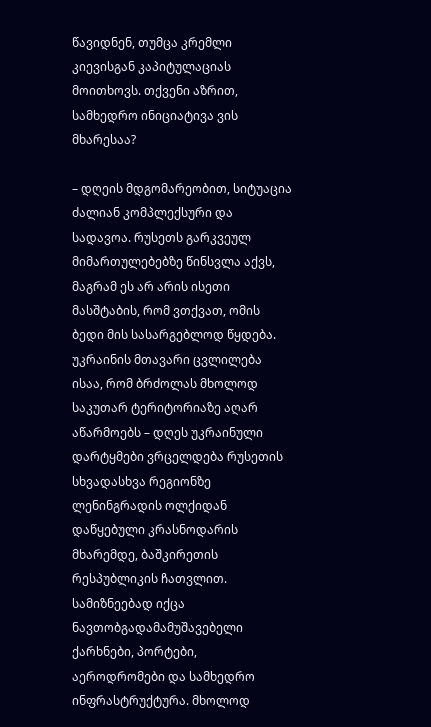წავიდნენ, თუმცა კრემლი კიევისგან კაპიტულაციას მოითხოვს. თქვენი აზრით, სამხედრო ინიციატივა ვის მხარესაა?

– დღეის მდგომარეობით, სიტუაცია ძალიან კომპლექსური და სადავოა. რუსეთს გარკვეულ მიმართულებებზე წინსვლა აქვს, მაგრამ ეს არ არის ისეთი მასშტაბის, რომ ვთქვათ, ომის ბედი მის სასარგებლოდ წყდება. უკრაინის მთავარი ცვლილება ისაა, რომ ბრძოლას მხოლოდ საკუთარ ტერიტორიაზე აღარ აწარმოებს – დღეს უკრაინული დარტყმები ვრცელდება რუსეთის სხვადასხვა რეგიონზე ლენინგრადის ოლქიდან დაწყებული კრასნოდარის მხარემდე, ბაშკირეთის რესპუბლიკის ჩათვლით. სამიზნეებად იქცა ნავთობგადამამუშავებელი ქარხნები, პორტები, აეროდრომები და სამხედრო ინფრასტრუქტურა. მხოლოდ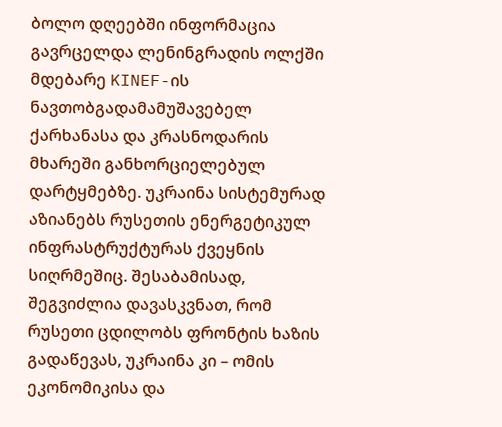ბოლო დღეებში ინფორმაცია გავრცელდა ლენინგრადის ოლქში მდებარე KINEF-ის ნავთობგადამამუშავებელ ქარხანასა და კრასნოდარის მხარეში განხორციელებულ დარტყმებზე. უკრაინა სისტემურად აზიანებს რუსეთის ენერგეტიკულ ინფრასტრუქტურას ქვეყნის სიღრმეშიც. შესაბამისად, შეგვიძლია დავასკვნათ, რომ რუსეთი ცდილობს ფრონტის ხაზის გადაწევას, უკრაინა კი – ომის ეკონომიკისა და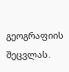გეოგრაფიის შეცვლას.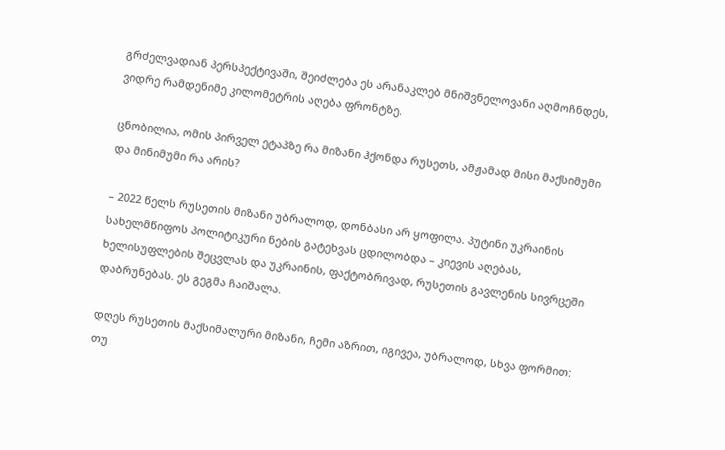გრძელვადიან პერსპექტივაში, შეიძლება ეს არანაკლებ მნიშვნელოვანი აღმოჩნდეს, ვიდრე რამდენიმე კილომეტრის აღება ფრონტზე.

ცნობილია, ომის პირველ ეტაპზე რა მიზანი ჰქონდა რუსეთს, ამჟამად მისი მაქსიმუმი და მინიმუმი რა არის?

– 2022 წელს რუსეთის მიზანი უბრალოდ, დონბასი არ ყოფილა. პუტინი უკრაინის სახელმწიფოს პოლიტიკური ნების გატეხვას ცდილობდა – კიევის აღებას, ხელისუფლების შეცვლას და უკრაინის, ფაქტობრივად, რუსეთის გავლენის სივრცეში დაბრუნებას. ეს გეგმა ჩაიშალა.

დღეს რუსეთის მაქსიმალური მიზანი, ჩემი აზრით, იგივეა, უბრალოდ, სხვა ფორმით: თუ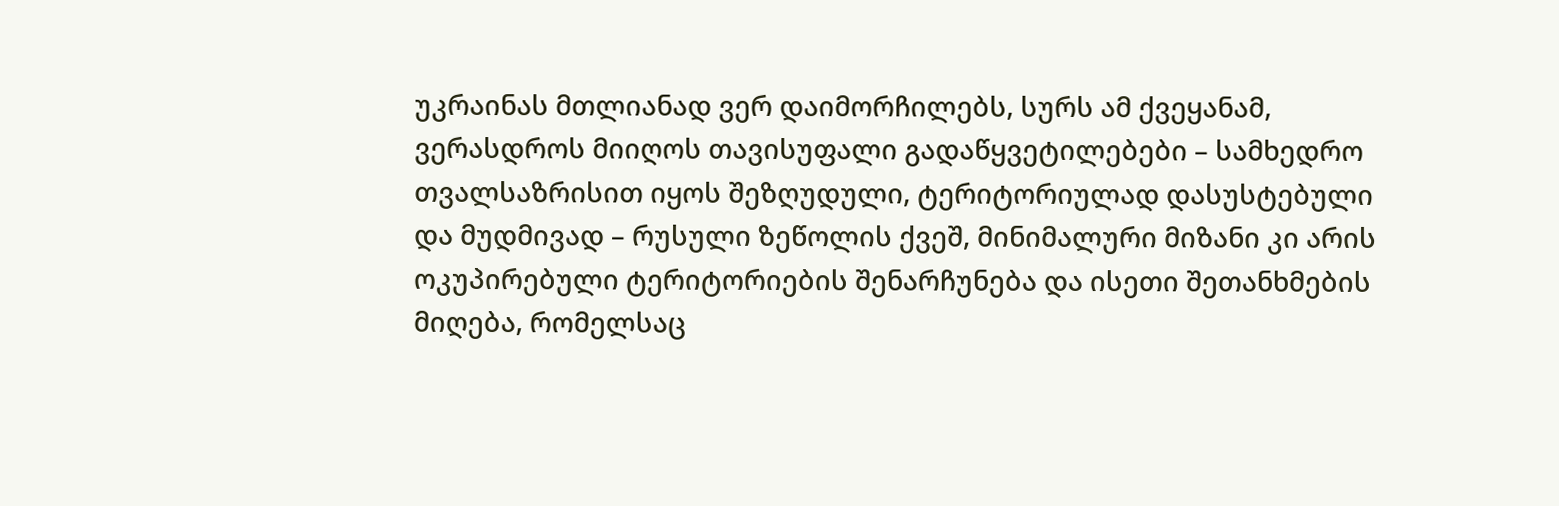უკრაინას მთლიანად ვერ დაიმორჩილებს, სურს ამ ქვეყანამ, ვერასდროს მიიღოს თავისუფალი გადაწყვეტილებები – სამხედრო თვალსაზრისით იყოს შეზღუდული, ტერიტორიულად დასუსტებული და მუდმივად – რუსული ზეწოლის ქვეშ, მინიმალური მიზანი კი არის ოკუპირებული ტერიტორიების შენარჩუნება და ისეთი შეთანხმების მიღება, რომელსაც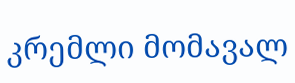კრემლი მომავალ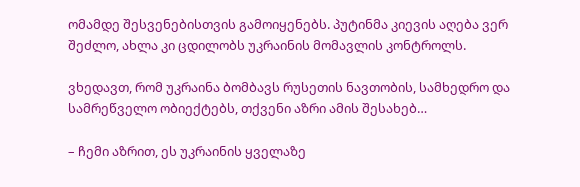ომამდე შესვენებისთვის გამოიყენებს. პუტინმა კიევის აღება ვერ შეძლო, ახლა კი ცდილობს უკრაინის მომავლის კონტროლს.

ვხედავთ, რომ უკრაინა ბომბავს რუსეთის ნავთობის, სამხედრო და სამრეწველო ობიექტებს, თქვენი აზრი ამის შესახებ…

– ჩემი აზრით, ეს უკრაინის ყველაზე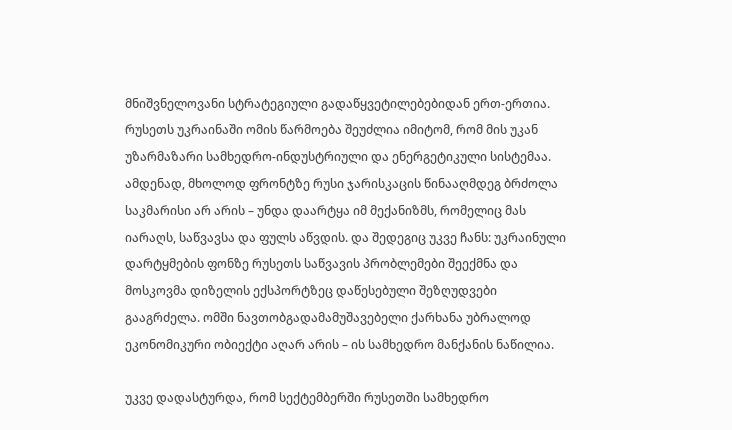მნიშვნელოვანი სტრატეგიული გადაწყვეტილებებიდან ერთ-ერთია. რუსეთს უკრაინაში ომის წარმოება შეუძლია იმიტომ, რომ მის უკან უზარმაზარი სამხედრო-ინდუსტრიული და ენერგეტიკული სისტემაა. ამდენად, მხოლოდ ფრონტზე რუსი ჯარისკაცის წინააღმდეგ ბრძოლა საკმარისი არ არის – უნდა დაარტყა იმ მექანიზმს, რომელიც მას იარაღს, საწვავსა და ფულს აწვდის. და შედეგიც უკვე ჩანს: უკრაინული დარტყმების ფონზე რუსეთს საწვავის პრობლემები შეექმნა და მოსკოვმა დიზელის ექსპორტზეც დაწესებული შეზღუდვები გააგრძელა. ომში ნავთობგადამამუშავებელი ქარხანა უბრალოდ ეკონომიკური ობიექტი აღარ არის – ის სამხედრო მანქანის ნაწილია.

უკვე დადასტურდა, რომ სექტემბერში რუსეთში სამხედრო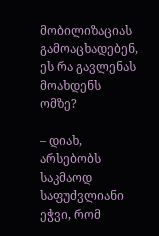მობილიზაციას გამოაცხადებენ, ეს რა გავლენას მოახდენს ომზე?

– დიახ, არსებობს საკმაოდ საფუძვლიანი ეჭვი, რომ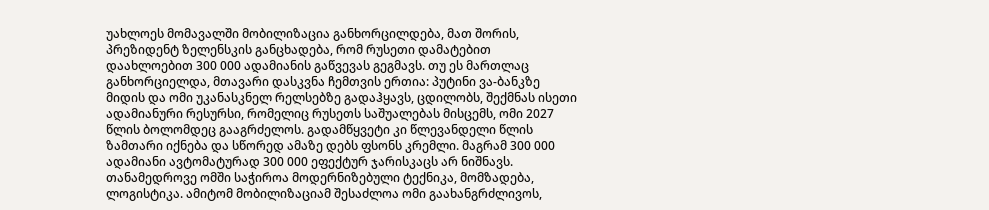უახლოეს მომავალში მობილიზაცია განხორცილდება, მათ შორის, პრეზიდენტ ზელენსკის განცხადება, რომ რუსეთი დამატებით დაახლოებით 300 000 ადამიანის გაწვევას გეგმავს. თუ ეს მართლაც განხორციელდა, მთავარი დასკვნა ჩემთვის ერთია: პუტინი ვა-ბანკზე მიდის და ომი უკანასკნელ რელსებზე გადაჰყავს, ცდილობს, შექმნას ისეთი ადამიანური რესურსი, რომელიც რუსეთს საშუალებას მისცემს, ომი 2027 წლის ბოლომდეც გააგრძელოს. გადამწყვეტი კი წლევანდელი წლის ზამთარი იქნება და სწორედ ამაზე დებს ფსონს კრემლი. მაგრამ 300 000 ადამიანი ავტომატურად 300 000 ეფექტურ ჯარისკაცს არ ნიშნავს. თანამედროვე ომში საჭიროა მოდერნიზებული ტექნიკა, მომზადება, ლოგისტიკა. ამიტომ მობილიზაციამ შესაძლოა ომი გაახანგრძლივოს,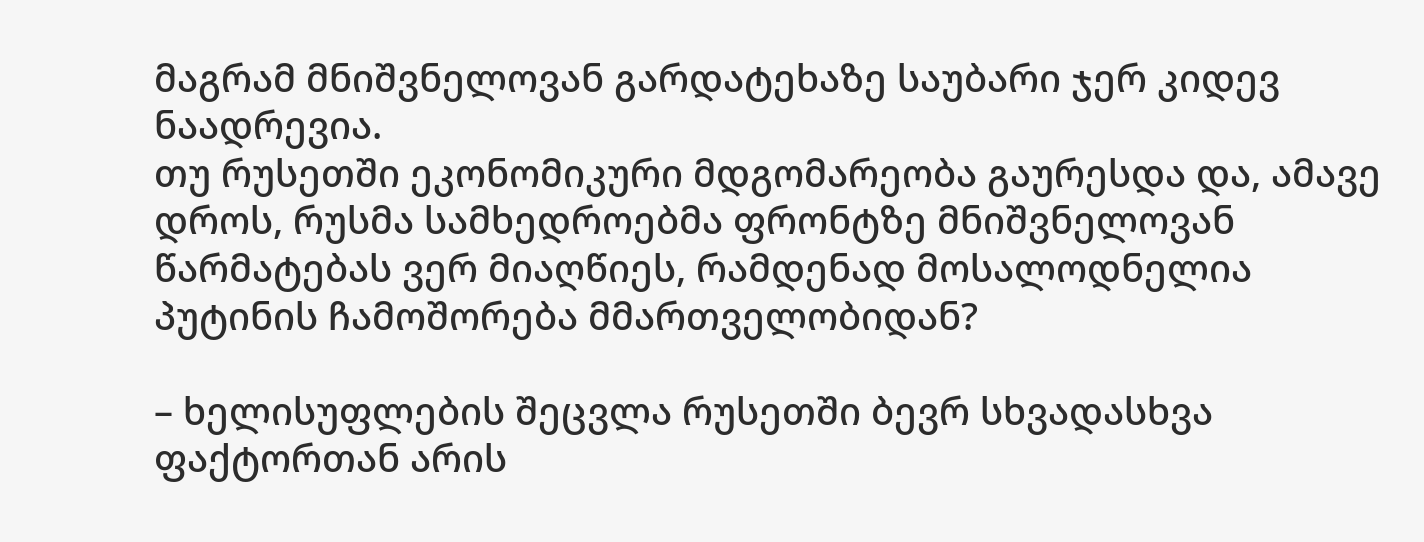მაგრამ მნიშვნელოვან გარდატეხაზე საუბარი ჯერ კიდევ ნაადრევია.
თუ რუსეთში ეკონომიკური მდგომარეობა გაურესდა და, ამავე დროს, რუსმა სამხედროებმა ფრონტზე მნიშვნელოვან წარმატებას ვერ მიაღწიეს, რამდენად მოსალოდნელია პუტინის ჩამოშორება მმართველობიდან?

– ხელისუფლების შეცვლა რუსეთში ბევრ სხვადასხვა ფაქტორთან არის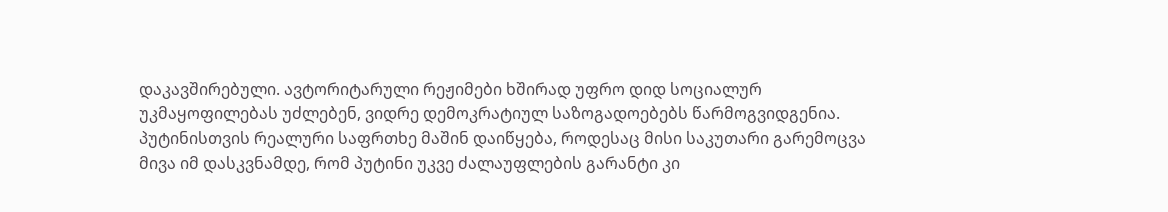დაკავშირებული. ავტორიტარული რეჟიმები ხშირად უფრო დიდ სოციალურ უკმაყოფილებას უძლებენ, ვიდრე დემოკრატიულ საზოგადოებებს წარმოგვიდგენია. პუტინისთვის რეალური საფრთხე მაშინ დაიწყება, როდესაც მისი საკუთარი გარემოცვა მივა იმ დასკვნამდე, რომ პუტინი უკვე ძალაუფლების გარანტი კი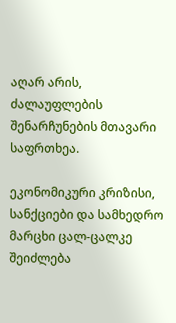აღარ არის, ძალაუფლების შენარჩუნების მთავარი საფრთხეა.

ეკონომიკური კრიზისი, სანქციები და სამხედრო მარცხი ცალ-ცალკე შეიძლება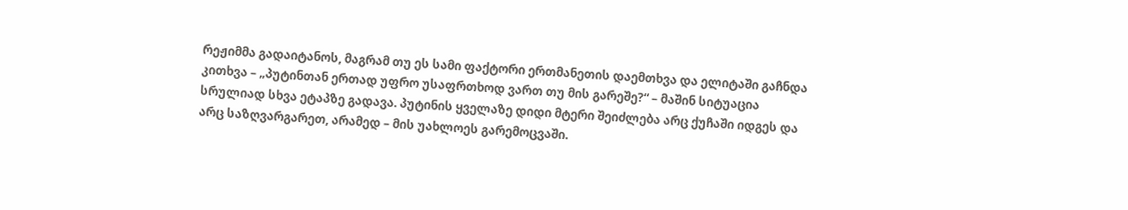რეჟიმმა გადაიტანოს, მაგრამ თუ ეს სამი ფაქტორი ერთმანეთის დაემთხვა და ელიტაში გაჩნდა კითხვა – „პუტინთან ერთად უფრო უსაფრთხოდ ვართ თუ მის გარეშე?“ – მაშინ სიტუაცია სრულიად სხვა ეტაპზე გადავა. პუტინის ყველაზე დიდი მტერი შეიძლება არც ქუჩაში იდგეს და არც საზღვარგარეთ, არამედ – მის უახლოეს გარემოცვაში.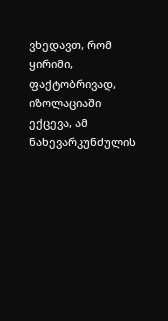ვხედავთ, რომ ყირიმი, ფაქტობრივად, იზოლაციაში ექცევა, ამ ნახევარკუნძულის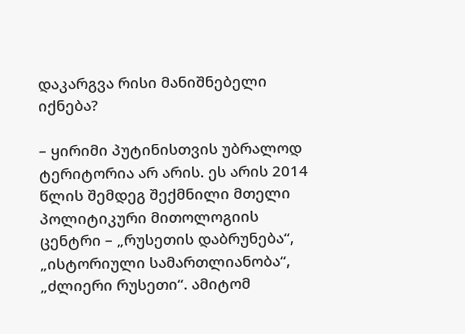დაკარგვა რისი მანიშნებელი იქნება?

– ყირიმი პუტინისთვის უბრალოდ ტერიტორია არ არის. ეს არის 2014 წლის შემდეგ შექმნილი მთელი პოლიტიკური მითოლოგიის ცენტრი – „რუსეთის დაბრუნება“, „ისტორიული სამართლიანობა“, „ძლიერი რუსეთი“. ამიტომ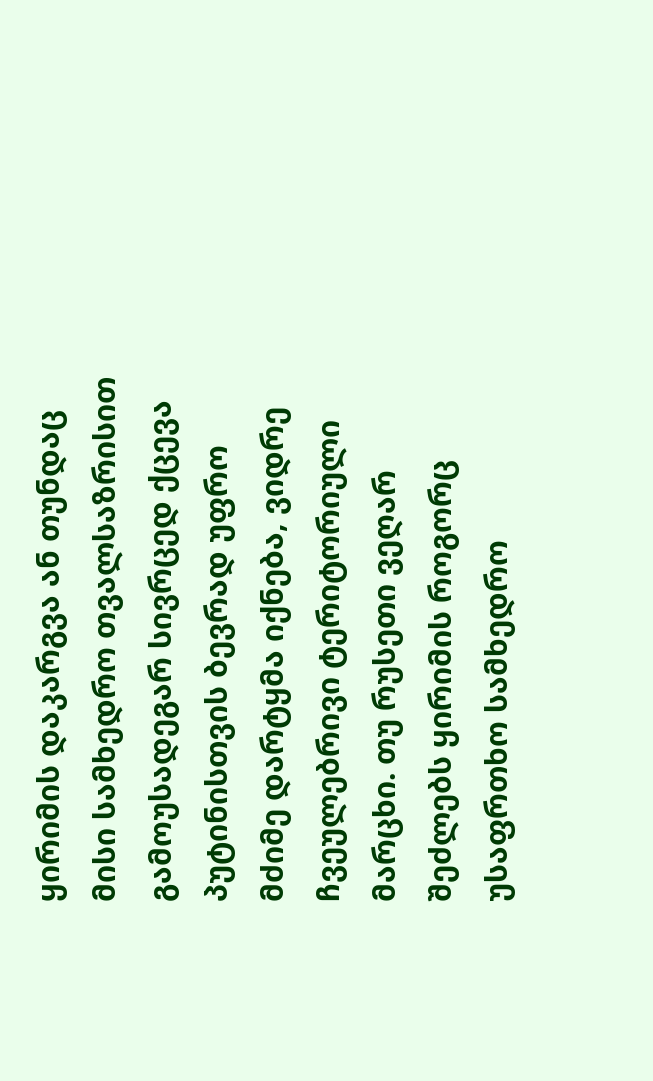ყირიმის დაკარგვა ან თუნდაც მისი სამხედრო თვალსაზრისით გამოუსადეგარ სივრცედ ქცევა პუტინისთვის ბევრად უფრო მძიმე დარტყმა იქნება, ვიდრე ჩვეულებრივი ტერიტორიული მარცხი. თუ რუსეთი ვეღარ შეძლებს ყირიმის როგორც უსაფრთხო სამხედრო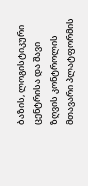ბაზის, ლოგისტიკური ცენტრისა და შავი ზღვის კონტროლის მთავარი პლატფორმის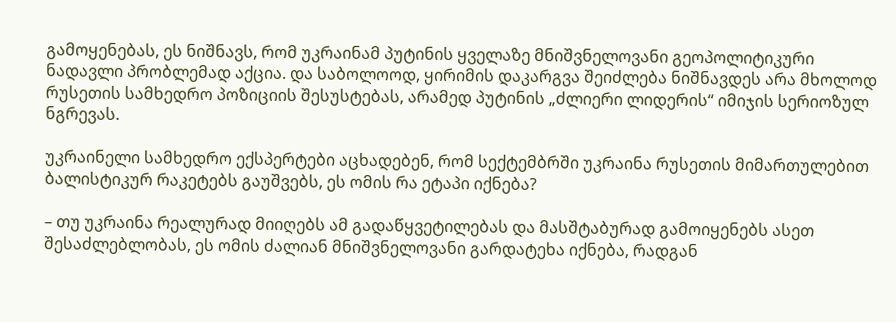გამოყენებას, ეს ნიშნავს, რომ უკრაინამ პუტინის ყველაზე მნიშვნელოვანი გეოპოლიტიკური ნადავლი პრობლემად აქცია. და საბოლოოდ, ყირიმის დაკარგვა შეიძლება ნიშნავდეს არა მხოლოდ რუსეთის სამხედრო პოზიციის შესუსტებას, არამედ პუტინის „ძლიერი ლიდერის“ იმიჯის სერიოზულ ნგრევას.

უკრაინელი სამხედრო ექსპერტები აცხადებენ, რომ სექტემბრში უკრაინა რუსეთის მიმართულებით ბალისტიკურ რაკეტებს გაუშვებს, ეს ომის რა ეტაპი იქნება?

– თუ უკრაინა რეალურად მიიღებს ამ გადაწყვეტილებას და მასშტაბურად გამოიყენებს ასეთ შესაძლებლობას, ეს ომის ძალიან მნიშვნელოვანი გარდატეხა იქნება, რადგან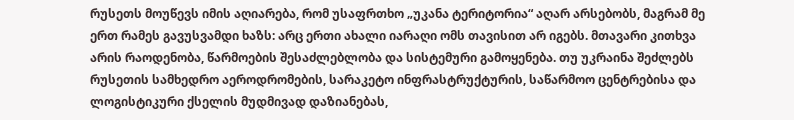რუსეთს მოუწევს იმის აღიარება, რომ უსაფრთხო „უკანა ტერიტორია“ აღარ არსებობს, მაგრამ მე ერთ რამეს გავუსვამდი ხაზს: არც ერთი ახალი იარაღი ომს თავისით არ იგებს. მთავარი კითხვა არის რაოდენობა, წარმოების შესაძლებლობა და სისტემური გამოყენება. თუ უკრაინა შეძლებს რუსეთის სამხედრო აეროდრომების, სარაკეტო ინფრასტრუქტურის, საწარმოო ცენტრებისა და ლოგისტიკური ქსელის მუდმივად დაზიანებას,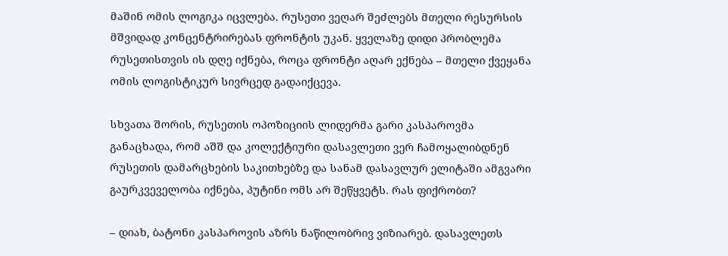მაშინ ომის ლოგიკა იცვლება. რუსეთი ვეღარ შეძლებს მთელი რესურსის მშვიდად კონცენტრირებას ფრონტის უკან. ყველაზე დიდი პრობლემა რუსეთისთვის ის დღე იქნება, როცა ფრონტი აღარ ექნება – მთელი ქვეყანა ომის ლოგისტიკურ სივრცედ გადაიქცევა.

სხვათა შორის, რუსეთის ოპოზიციის ლიდერმა გარი კასპაროვმა განაცხადა, რომ აშშ და კოლექტიური დასავლეთი ვერ ჩამოყალიბდნენ რუსეთის დამარცხების საკითხებზე და სანამ დასავლურ ელიტაში ამგვარი გაურკვეველობა იქნება, პუტინი ომს არ შეწყვეტს. რას ფიქრობთ?

– დიახ, ბატონი კასპაროვის აზრს ნაწილობრივ ვიზიარებ. დასავლეთს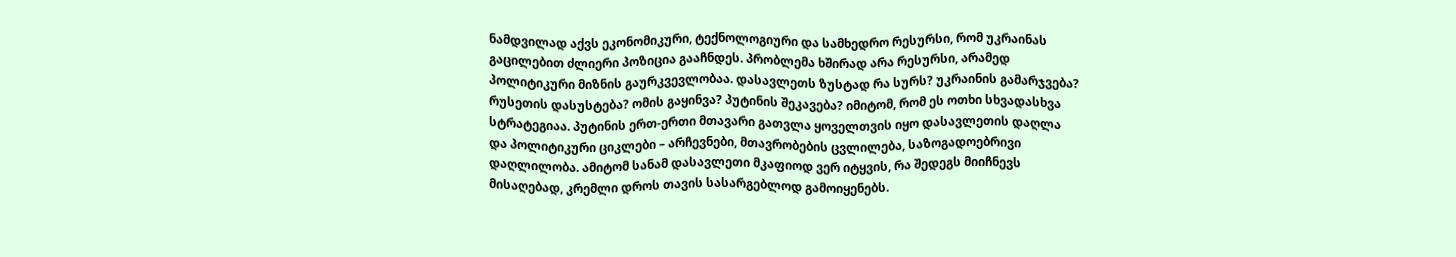ნამდვილად აქვს ეკონომიკური, ტექნოლოგიური და სამხედრო რესურსი, რომ უკრაინას გაცილებით ძლიერი პოზიცია გააჩნდეს. პრობლემა ხშირად არა რესურსი, არამედ პოლიტიკური მიზნის გაურკვევლობაა. დასავლეთს ზუსტად რა სურს? უკრაინის გამარჯვება? რუსეთის დასუსტება? ომის გაყინვა? პუტინის შეკავება? იმიტომ, რომ ეს ოთხი სხვადასხვა სტრატეგიაა. პუტინის ერთ-ერთი მთავარი გათვლა ყოველთვის იყო დასავლეთის დაღლა და პოლიტიკური ციკლები – არჩევნები, მთავრობების ცვლილება, საზოგადოებრივი დაღლილობა. ამიტომ სანამ დასავლეთი მკაფიოდ ვერ იტყვის, რა შედეგს მიიჩნევს მისაღებად, კრემლი დროს თავის სასარგებლოდ გამოიყენებს.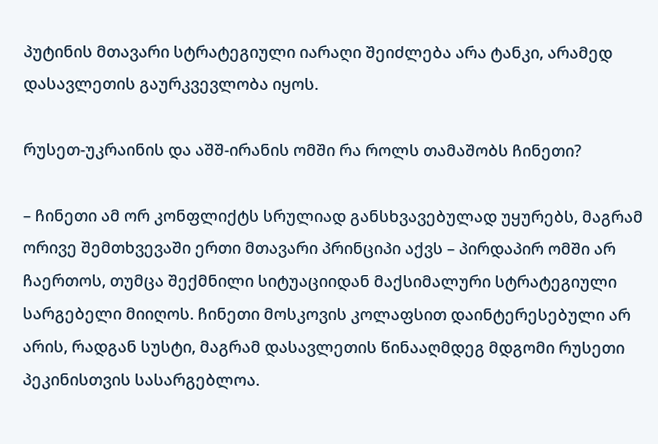პუტინის მთავარი სტრატეგიული იარაღი შეიძლება არა ტანკი, არამედ დასავლეთის გაურკვევლობა იყოს.

რუსეთ-უკრაინის და აშშ-ირანის ომში რა როლს თამაშობს ჩინეთი?

– ჩინეთი ამ ორ კონფლიქტს სრულიად განსხვავებულად უყურებს, მაგრამ ორივე შემთხვევაში ერთი მთავარი პრინციპი აქვს – პირდაპირ ომში არ ჩაერთოს, თუმცა შექმნილი სიტუაციიდან მაქსიმალური სტრატეგიული სარგებელი მიიღოს. ჩინეთი მოსკოვის კოლაფსით დაინტერესებული არ არის, რადგან სუსტი, მაგრამ დასავლეთის წინააღმდეგ მდგომი რუსეთი პეკინისთვის სასარგებლოა.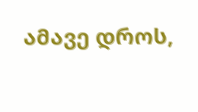ამავე დროს,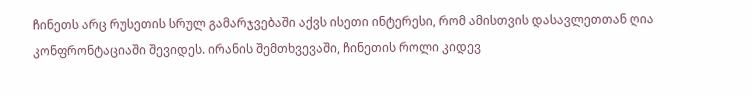ჩინეთს არც რუსეთის სრულ გამარჯვებაში აქვს ისეთი ინტერესი, რომ ამისთვის დასავლეთთან ღია კონფრონტაციაში შევიდეს. ირანის შემთხვევაში, ჩინეთის როლი კიდევ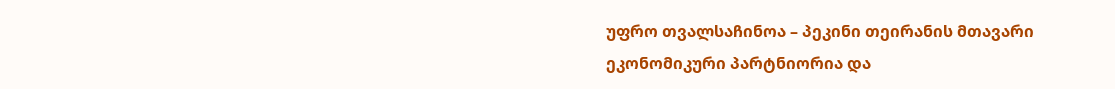უფრო თვალსაჩინოა – პეკინი თეირანის მთავარი ეკონომიკური პარტნიორია და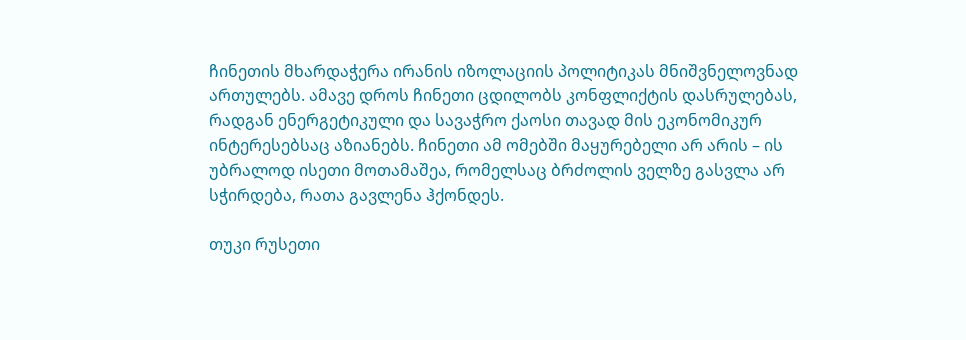ჩინეთის მხარდაჭერა ირანის იზოლაციის პოლიტიკას მნიშვნელოვნად ართულებს. ამავე დროს ჩინეთი ცდილობს კონფლიქტის დასრულებას, რადგან ენერგეტიკული და სავაჭრო ქაოსი თავად მის ეკონომიკურ ინტერესებსაც აზიანებს. ჩინეთი ამ ომებში მაყურებელი არ არის – ის უბრალოდ ისეთი მოთამაშეა, რომელსაც ბრძოლის ველზე გასვლა არ სჭირდება, რათა გავლენა ჰქონდეს.

თუკი რუსეთი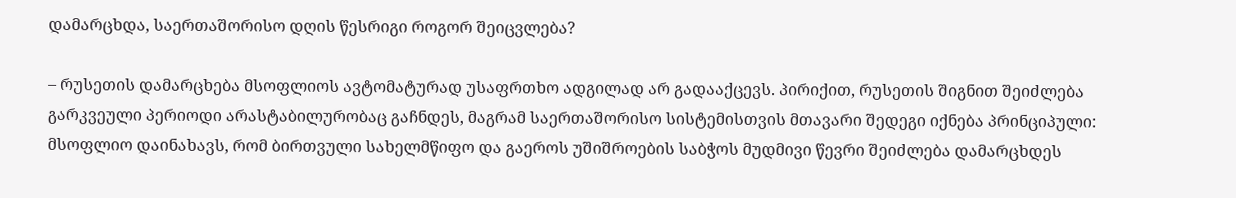დამარცხდა, საერთაშორისო დღის წესრიგი როგორ შეიცვლება?

– რუსეთის დამარცხება მსოფლიოს ავტომატურად უსაფრთხო ადგილად არ გადააქცევს. პირიქით, რუსეთის შიგნით შეიძლება გარკვეული პერიოდი არასტაბილურობაც გაჩნდეს, მაგრამ საერთაშორისო სისტემისთვის მთავარი შედეგი იქნება პრინციპული: მსოფლიო დაინახავს, რომ ბირთვული სახელმწიფო და გაეროს უშიშროების საბჭოს მუდმივი წევრი შეიძლება დამარცხდეს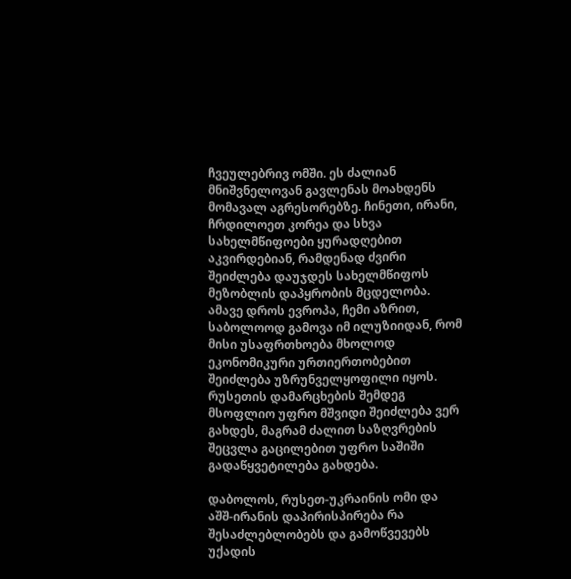ჩვეულებრივ ომში. ეს ძალიან მნიშვნელოვან გავლენას მოახდენს მომავალ აგრესორებზე. ჩინეთი, ირანი, ჩრდილოეთ კორეა და სხვა სახელმწიფოები ყურადღებით აკვირდებიან, რამდენად ძვირი შეიძლება დაუჯდეს სახელმწიფოს მეზობლის დაპყრობის მცდელობა. ამავე დროს ევროპა, ჩემი აზრით, საბოლოოდ გამოვა იმ ილუზიიდან, რომ მისი უსაფრთხოება მხოლოდ ეკონომიკური ურთიერთობებით შეიძლება უზრუნველყოფილი იყოს. რუსეთის დამარცხების შემდეგ მსოფლიო უფრო მშვიდი შეიძლება ვერ გახდეს, მაგრამ ძალით საზღვრების შეცვლა გაცილებით უფრო საშიში გადაწყვეტილება გახდება.

დაბოლოს, რუსეთ-უკრაინის ომი და აშშ-ირანის დაპირისპირება რა შესაძლებლობებს და გამოწვევებს უქადის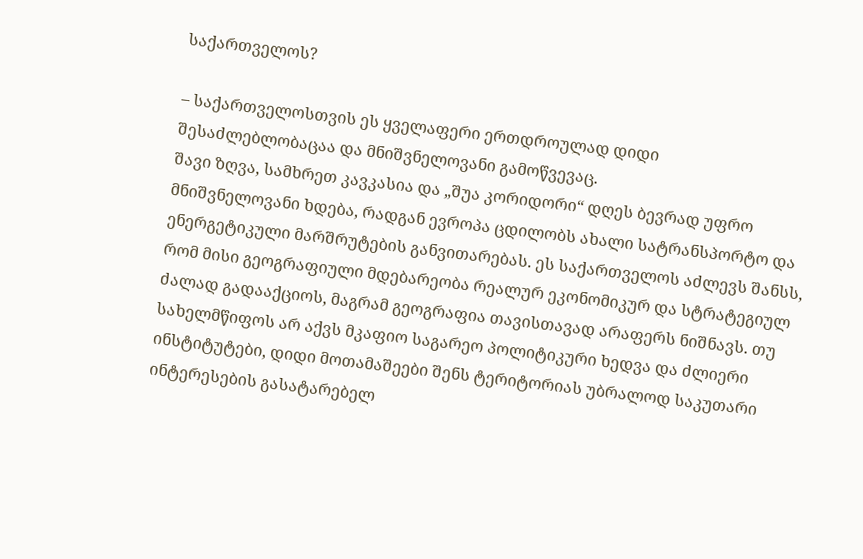საქართველოს?

– საქართველოსთვის ეს ყველაფერი ერთდროულად დიდი შესაძლებლობაცაა და მნიშვნელოვანი გამოწვევაც.
შავი ზღვა, სამხრეთ კავკასია და „შუა კორიდორი“ დღეს ბევრად უფრო მნიშვნელოვანი ხდება, რადგან ევროპა ცდილობს ახალი სატრანსპორტო და ენერგეტიკული მარშრუტების განვითარებას. ეს საქართველოს აძლევს შანსს, რომ მისი გეოგრაფიული მდებარეობა რეალურ ეკონომიკურ და სტრატეგიულ ძალად გადააქციოს, მაგრამ გეოგრაფია თავისთავად არაფერს ნიშნავს. თუ სახელმწიფოს არ აქვს მკაფიო საგარეო პოლიტიკური ხედვა და ძლიერი ინსტიტუტები, დიდი მოთამაშეები შენს ტერიტორიას უბრალოდ საკუთარი ინტერესების გასატარებელ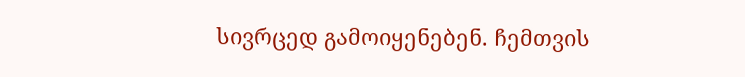სივრცედ გამოიყენებენ. ჩემთვის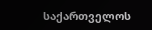საქართველოს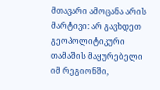მთავარი ამოცანა არის მარტივი: არ გავხდეთ გეოპოლიტიკური თამაშის მაყურებელი იმ რეგიონში,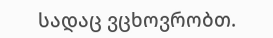სადაც ვცხოვრობთ.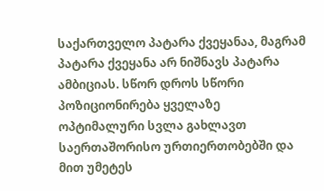საქართველო პატარა ქვეყანაა, მაგრამ პატარა ქვეყანა არ ნიშნავს პატარა ამბიციას. სწორ დროს სწორი პოზიციონირება ყველაზე ოპტიმალური სვლა გახლავთ საერთაშორისო ურთიერთობებში და მით უმეტეს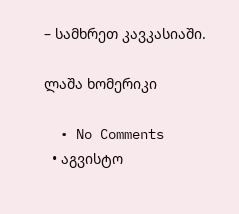– სამხრეთ კავკასიაში.

ლაშა ხომერიკი

  • No Comments
  • აგვისტო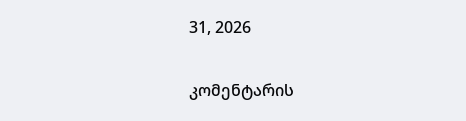31, 2026

კომენტარის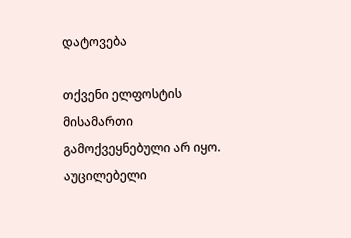დატოვება

თქვენი ელფოსტის მისამართი გამოქვეყნებული არ იყო. აუცილებელი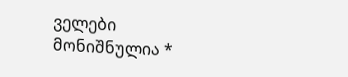ველები მონიშნულია *